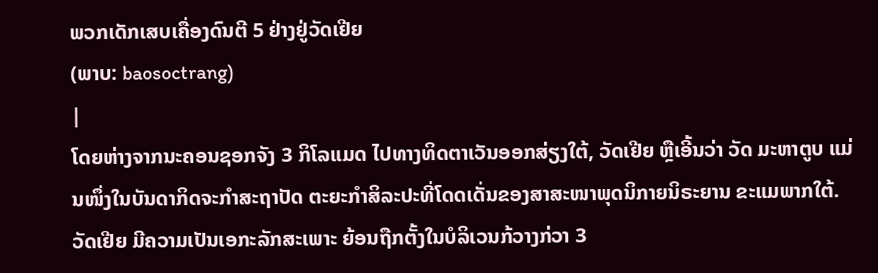ພວກເດັກເສບເຄື່ອງດົນຕີ 5 ຢ່າງຢູ່ວັດເຢີຍ
(ພາບ: baosoctrang)
|
ໂດຍຫ່າງຈາກນະຄອນຊອກຈັງ 3 ກິໂລແມດ ໄປທາງທິດຕາເວັນອອກສ່ຽງໃຕ້, ວັດເຢີຍ ຫຼືເອີ້ນວ່າ ວັດ ມະຫາຕູບ ແມ່ນໜຶ່ງໃນບັນດາກິດຈະກຳສະຖາປັດ ຕະຍະກຳສິລະປະທີ່ໂດດເດັ່ນຂອງສາສະໜາພຸດນິກາຍນິຣະຍານ ຂະແມພາກໃຕ້. ວັດເຢີຍ ມີຄວາມເປັນເອກະລັກສະເພາະ ຍ້ອນຖືກຕັ້ງໃນບໍລິເວນກ້ວາງກ່ວາ 3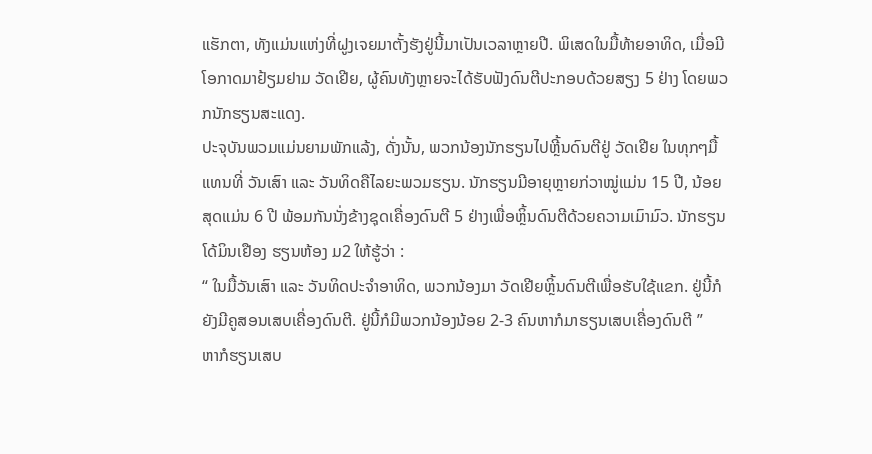ແຮັກຕາ, ທັງແມ່ນແຫ່ງທີ່ຝູງເຈຍມາຕັ້ງຮັງຢູ່ນີ້ມາເປັນເວລາຫຼາຍປີ. ພິເສດໃນມື້ທ້າຍອາທິດ, ເມື່ອມີໂອກາດມາຢ້ຽມຢາມ ວັດເຢີຍ, ຜູ້ຄົນທັງຫຼາຍຈະໄດ້ຮັບຟັງດົນຕີປະກອບດ້ວຍສຽງ 5 ຢ່າງ ໂດຍພວກນັກຮຽນສະແດງ.
ປະຈຸບັນພວມແມ່ນຍາມພັກແລ້ງ, ດັ່ງນັ້ນ, ພວກນ້ອງນັກຮຽນໄປຫຼີ້ນດົນຕີຢູ່ ວັດເຢີຍ ໃນທຸກໆມື້ ແທນທີ່ ວັນເສົາ ແລະ ວັນທິດຄືໄລຍະພວມຮຽນ. ນັກຮຽນມີອາຍຸຫຼາຍກ່ວາໝູ່ແມ່ນ 15 ປີ, ນ້ອຍສຸດແມ່ນ 6 ປີ ພ້ອມກັນນັ່ງຂ້າງຊຸດເຄື່ອງດົນຕີ 5 ຢ່າງເພື່ອຫຼິ້ນດົນຕີດ້ວຍຄວາມເມົາມົວ. ນັກຮຽນ ໂດ້ມິນເຢືອງ ຮຽນຫ້ອງ ມ2 ໃຫ້ຮູ້ວ່າ :
“ ໃນມື້ວັນເສົາ ແລະ ວັນທິດປະຈຳອາທິດ, ພວກນ້ອງມາ ວັດເຢີຍຫຼິ້ນດົນຕີເພື່ອຮັບໃຊ້ແຂກ. ຢູ່ນີ້ກໍຍັງມີຄູສອນເສບເຄື່ອງດົນຕີ. ຢູ່ນີ້ກໍມີພວກນ້ອງນ້ອຍ 2-3 ຄົນຫາກໍມາຮຽນເສບເຄື່ອງດົນຕີ ”
ຫາກໍຮຽນເສບ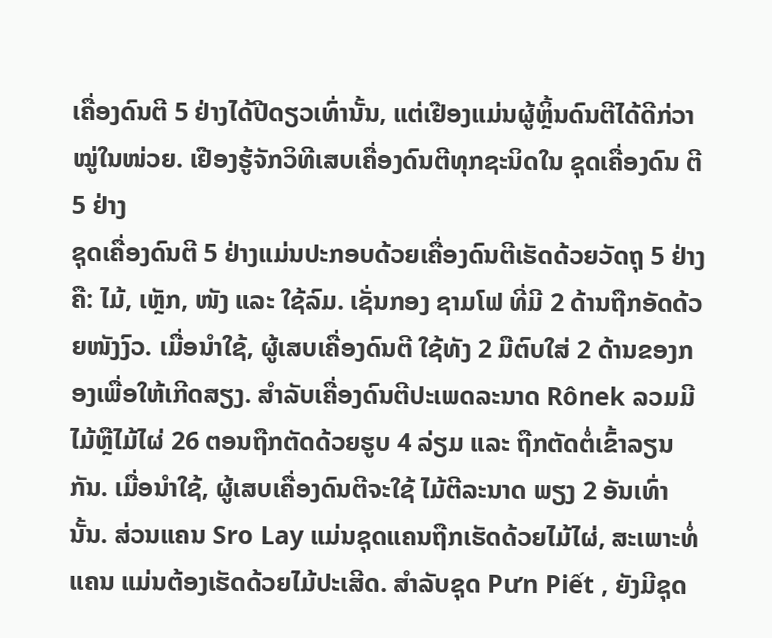ເຄື່ອງດົນຕີ 5 ຢ່າງໄດ້ປີດຽວເທົ່ານັ້ນ, ແຕ່ເຢືອງແມ່ນຜູ້ຫຼິ້ນດົນຕີໄດ້ດີກ່ວາໝູ່ໃນໜ່ວຍ. ເຢືອງຮູ້ຈັກວິທີເສບເຄື່ອງດົນຕີທຸກຊະນິດໃນ ຊຸດເຄື່ອງດົນ ຕີ 5 ຢ່າງ
ຊຸດເຄື່ອງດົນຕີ 5 ຢ່າງແມ່ນປະກອບດ້ວຍເຄື່ອງດົນຕີເຮັດດ້ວຍວັດຖຸ 5 ຢ່າງຄື: ໄມ້, ເຫຼັກ, ໜັງ ແລະ ໃຊ້ລົມ. ເຊັ່ນກອງ ຊາມໂຟ ທີ່ມີ 2 ດ້ານຖືກອັດດ້ວຍໜັງງົວ. ເມື່ອນຳໃຊ້, ຜູ້ເສບເຄື່ອງດົນຕີ ໃຊ້ທັງ 2 ມືຕົບໃສ່ 2 ດ້ານຂອງກອງເພື່ອໃຫ້ເກີດສຽງ. ສຳລັບເຄື່ອງດົນຕີປະເພດລະນາດ Rônek ລວມມີໄມ້ຫຼືໄມ້ໄຜ່ 26 ຕອນຖືກຕັດດ້ວຍຮູບ 4 ລ່ຽມ ແລະ ຖືກຕັດຕໍ່ເຂົ້າລຽນກັນ. ເມື່ອນຳໃຊ້, ຜູ້ເສບເຄື່ອງດົນຕີຈະໃຊ້ ໄມ້ຕີລະນາດ ພຽງ 2 ອັນເທົ່ານັ້ນ. ສ່ວນແຄນ Sro Lay ແມ່ນຊຸດແຄນຖືກເຮັດດ້ວຍໄມ້ໄຜ່, ສະເພາະທໍ່ແຄນ ແມ່ນຕ້ອງເຮັດດ້ວຍໄມ້ປະເສີດ. ສຳລັບຊຸດ Pưn Piết , ຍັງມີຊຸດ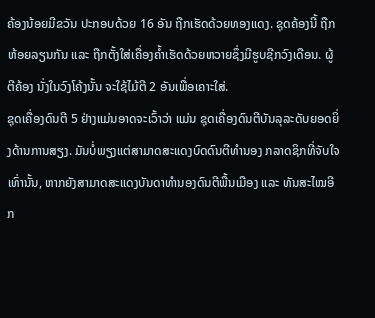ຄ້ອງນ້ອຍມີຂວັນ ປະກອບດ້ວຍ 16 ອັນ ຖືກເຮັດດ້ວຍທອງແດງ. ຊຸດຄ້ອງນີ້ ຖືກຫ້ອຍລຽນກັນ ແລະ ຖືກຕັ້ງໃສ່ເຄື່ອງຄ້ຳເຮັດດ້ວຍຫວາຍຊຶ່ງມີຮູບຊີກວົງເດືອນ. ຜູ້ຕີຄ້ອງ ນັ່ງໃນວົງໂຄ້ງນັ້ນ ຈະໃຊ້ໄມ້ຕີ 2 ອັນເພື່ອເຄາະໃສ່.
ຊຸດເຄື່ອງດົນຕີ 5 ຢ່າງແມ່ນອາດຈະເວົ້າວ່າ ແມ່ນ ຊຸດເຄື່ອງດົນຕີບັນລຸລະດັບຍອດຍິ່ງດ້ານການສຽງ. ມັນບໍ່ພຽງແຕ່ສາມາດສະແດງບົດດົນຕີທຳນອງ ກລາດຊິກທີ່ຈັບໃຈເທົ່ານັ້ນ, ຫາກຍັງສາມາດສະແດງບັນດາທຳນອງດົນຕີພື້ນເມືອງ ແລະ ທັນສະໄໝອີກ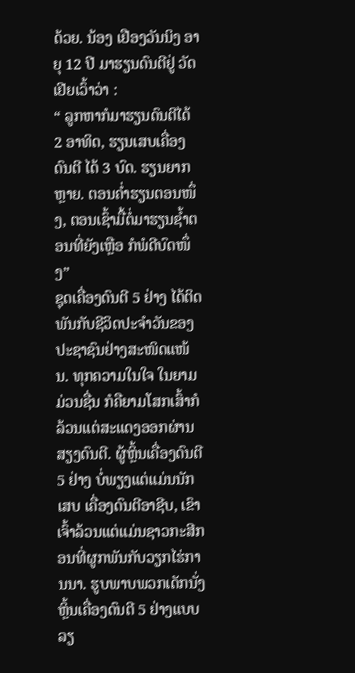ດ້ວຍ. ນ້ອງ ເຢືອງວັນນິງ ອາຍຸ 12 ປີ ມາຮຽນດົນຕີຢູ່ ວັດເຢີຍເວົ້າວ່າ :
“ ລູກຫາກໍມາຮຽນດົນຕີໄດ້ 2 ອາທິດ, ຮຽນເສບເຄື່ອງດົນຕີ ໄດ້ 3 ບົດ. ຮຽນຍາກຫຼາຍ. ຕອນຄ່ຳຮຽນຕອນໜຶ່ງ, ຕອນເຊົ້າມື້ຕໍ່ມາຮຽນຊ້ຳຕອນທີ່ຍັງເຫຼືອ ກໍພໍດີບົດໜຶ່ງ”
ຊຸດເຄື່ອງດົນຕີ 5 ຢ່າງ ໄດ້ຕິດພັນກັບຊີວິດປະຈຳວັນຂອງປະຊາຊົນຢ່າງສະໜິດແໜ້ນ. ທຸກຄວາມໃນໃຈ ໃນຍາມມ່ວນຊື່ນ ກໍຄືຍາມໂສກເສົ້າກໍລ້ວນແຕ່ສະແດງອອກຜ່ານສຽງດົນຕີ. ຜູ້ຫຼິ້ນເຄື່ອງດົນຕີ 5 ຢ່າງ ບໍ່ພຽງແຕ່ແມ່ນນັກເສບ ເຄື່ອງດົນຕີອາຊີບ, ເຂົາເຈົ້າລ້ວນແຕ່ແມ່ນຊາວກະສີກອນທີ່ຜູກພັນກັບວຽກໄຮ່ການນາ. ຮູບພາບພວກເດັກນັ່ງຫຼິ້ນເຄື່ອງດົນຕີ 5 ຢ່າງແບບລຽ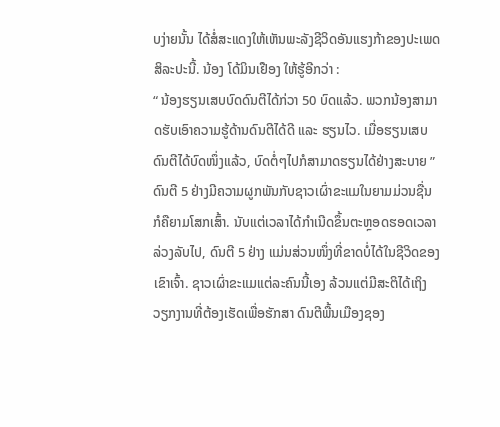ບງ່າຍນັ້ນ ໄດ້ສໍ່ສະແດງໃຫ້ເຫັນພະລັງຊີວິດອັນແຮງກ້າຂອງປະເພດສິລະປະນີ້. ນ້ອງ ໂດ້ມິນເຢືອງ ໃຫ້ຮູ້ອີກວ່າ :
“ ນ້ອງຮຽນເສບບົດດົນຕີໄດ້ກ່ວາ 50 ບົດແລ້ວ. ພວກນ້ອງສາມາດຮັບເອົາຄວາມຮູ້ດ້ານດົນຕີໄດ້ດີ ແລະ ຮຽນໄວ. ເມື່ອຮຽນເສບດົນຕີໄດ້ບົດໜຶ່ງແລ້ວ, ບົດຕໍ່ໆໄປກໍສາມາດຮຽນໄດ້ຢ່າງສະບາຍ ”
ດົນຕີ 5 ຢ່າງມີຄວາມຜູກພັນກັບຊາວເຜົ່າຂະແມໃນຍາມມ່ວນຊື່ນ ກໍຄືຍາມໂສກເສົ້າ. ນັບແຕ່ເວລາໄດ້ກຳເນີດຂຶ້ນຕະຫຼອດຮອດເວລາລ່ວງລັບໄປ, ດົນຕີ 5 ຢ່າງ ແມ່ນສ່ວນໜຶ່ງທີ່ຂາດບໍ່ໄດ້ໃນຊີວິດຂອງເຂົາເຈົ້າ. ຊາວເຜົ່າຂະແມແຕ່ລະຄົນນີ້ເອງ ລ້ວນແຕ່ມີສະຕິໄດ້ເຖິງວຽກງານທີ່ຕ້ອງເຮັດເພື່ອຮັກສາ ດົນຕີພື້ນເມືອງຊອງ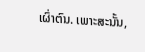ເຜົ່າຕົນ. ເພາະສະນັ້ນ,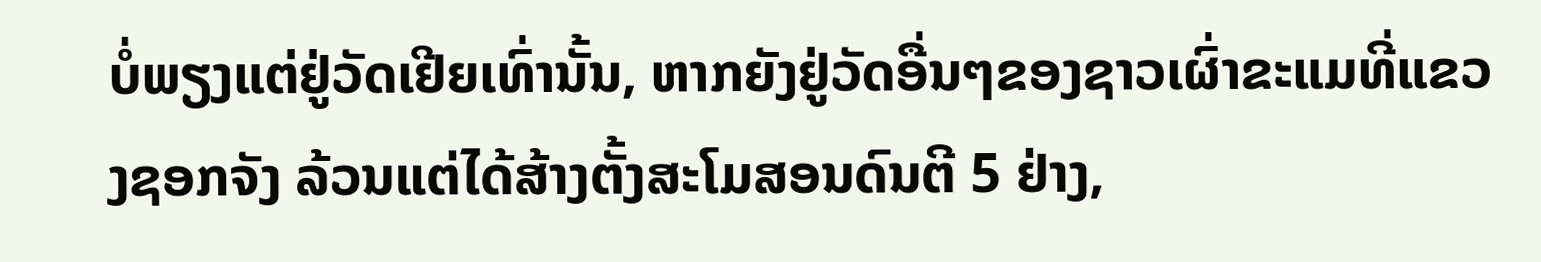ບໍ່ພຽງແຕ່ຢູ່ວັດເຢີຍເທົ່ານັ້ນ, ຫາກຍັງຢູ່ວັດອື່ນໆຂອງຊາວເຜົ່າຂະແມທີ່ແຂວງຊອກຈັງ ລ້ວນແຕ່ໄດ້ສ້າງຕັ້ງສະໂມສອນດົນຕີ 5 ຢ່າງ,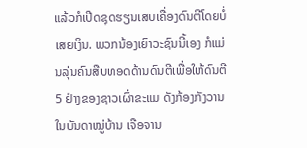ແລ້ວກໍເປີດຊຸດຮຽນເສບເຄື່ອງດົນຕີໂດຍບໍ່ເສຍເງິນ. ພວກນ້ອງເຍົາວະຊົນນີ້ເອງ ກໍແມ່ນລຸ່ນຄົນສືບທອດດ້ານດົນຕີເພື່ອໃຫ້ດົນຕີ 5 ຢ່າງຂອງຊາວເຜົ່າຂະແມ ດັງກ້ອງກັງວານໃນບັນດາໝູ່ບ້ານ ເຈືອຈານ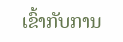ເຂົ້າກັບການ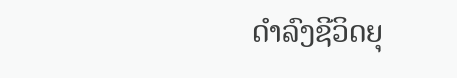ດຳລົງຊີວິດຍຸ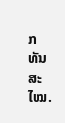ກທັນສະໄໝ.